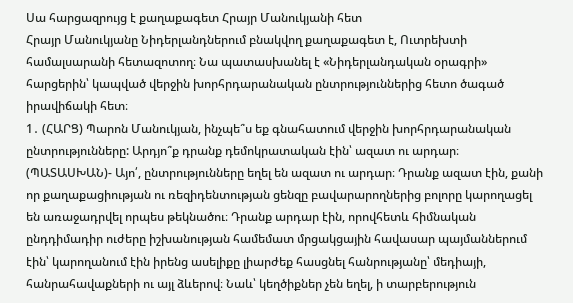Սա հարցազրույց է քաղաքագետ Հրայր Մանուկյանի հետ
Հրայր Մանուկյանը Նիդերլանդներում բնակվող քաղաքագետ է, Ուտրեխտի համալսարանի հետազոտող։ Նա պատասխանել է «Նիդերլանդական օրագրի» հարցերին՝ կապված վերջին խորհրդարանական ընտրություններից հետո ծագած իրավիճակի հետ։
1․ (ՀԱՐՑ) Պարոն Մանուկյան, ինչպե՞ս եք գնահատում վերջին խորհրդարանական ընտրությունները: Արդյո՞ք դրանք դեմոկրատական էին՝ ազատ ու արդար։
(ՊԱՏԱՍԽԱՆ)- Այո՛, ընտրությունները եղել են ազատ ու արդար։ Դրանք ազատ էին, քանի որ քաղաքացիության ու ռեզիդենտության ցենզը բավարարողներից բոլորը կարողացել են առաջադրվել որպես թեկնածու։ Դրանք արդար էին, որովհետև հիմնական ընդդիմադիր ուժերը իշխանության համեմատ մրցակցային հավասար պայմաններում էին՝ կարողանում էին իրենց ասելիքը լիարժեք հասցնել հանրությանը՝ մեդիայի, հանրահավաքների ու այլ ձևերով։ Նաև՝ կեղծիքներ չեն եղել, ի տարբերություն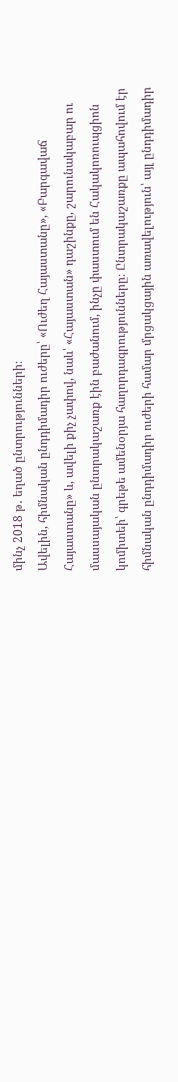մինչ 2018 թ․ եղած ընտրությունների։
Ավելին, հիմնական ընդդիմադիր ուժերը՝ «Ուժեղ Հայաստանը», «Բարգավաճ Հայաստանը» և, ավելի քիչ չափով, նաև՝ «Հայաստան» դաշինքը, շարունակաբար ու մասսայական ընտրակաշառք էին բաժանում, ինչը փաստում են Հակակոռուպցիոն կոմիտեի՝ գրեթե ամենօրյա հաղորդագրությունները։ Ընտրակաշառքը ապահովում էր հիմնական ընդդիմադիր ուժերի համար մրցակցային առավելություն՝ այլ ընդդիմադիր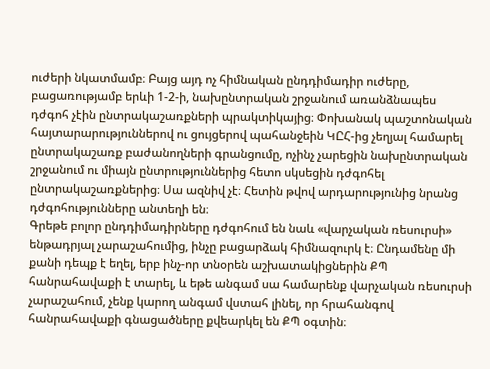ուժերի նկատմամբ։ Բայց այդ ոչ հիմնական ընդդիմադիր ուժերը, բացառությամբ երևի 1-2-ի, նախընտրական շրջանում առանձնապես դժգոհ չէին ընտրակաշառքների պրակտիկայից։ Փոխանակ պաշտոնական հայտարարություններով ու ցույցերով պահանջեին ԿԸՀ-ից չեղյալ համարել ընտրակաշառք բաժանողների գրանցումը, ոչինչ չարեցին նախընտրական շրջանում ու միայն ընտրություններից հետո սկսեցին դժգոհել ընտրակաշառքներից։ Սա ազնիվ չէ։ Հետին թվով արդարությունից նրանց դժգոհությունները անտեղի են։
Գրեթե բոլոր ընդդիմադիրները դժգոհում են նաև «վարչական ռեսուրսի» ենթադրյալ չարաշահումից, ինչը բացարձակ հիմնազուրկ է։ Ընդամենը մի քանի դեպք է եղել, երբ ինչ-որ տնօրեն աշխատակիցներին ՔՊ հանրահավաքի է տարել, և եթե անգամ սա համարենք վարչական ռեսուրսի չարաշահում, չենք կարող անգամ վստահ լինել, որ հրահանգով հանրահավաքի գնացածները քվեարկել են ՔՊ օգտին։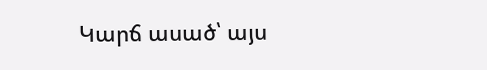Կարճ ասած՝ այս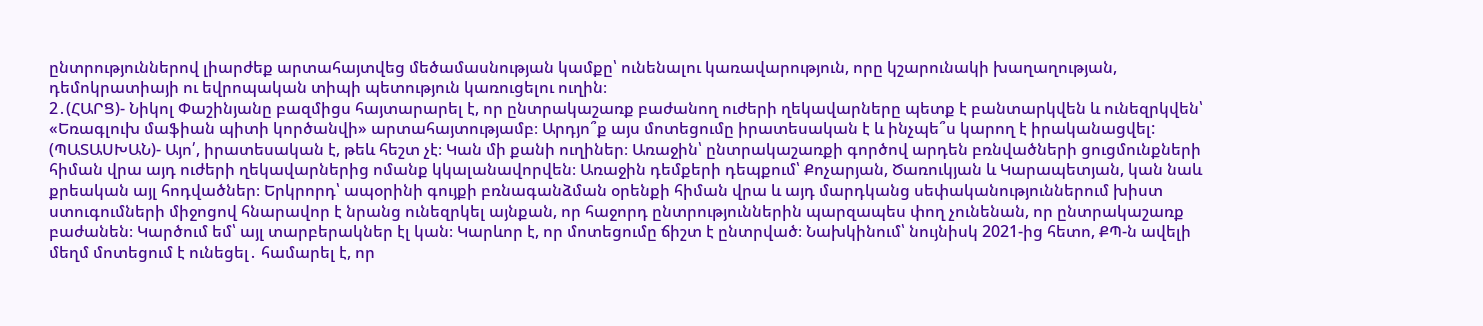ընտրություններով լիարժեք արտահայտվեց մեծամասնության կամքը՝ ունենալու կառավարություն, որը կշարունակի խաղաղության, դեմոկրատիայի ու եվրոպական տիպի պետություն կառուցելու ուղին։
2․(ՀԱՐՑ)- Նիկոլ Փաշինյանը բազմիցս հայտարարել է, որ ընտրակաշառք բաժանող ուժերի ղեկավարները պետք է բանտարկվեն և ունեզրկվեն՝ «Եռագլուխ մաֆիան պիտի կործանվի» արտահայտությամբ։ Արդյո՞ք այս մոտեցումը իրատեսական է և ինչպե՞ս կարող է իրականացվել:
(ՊԱՏԱՍԽԱՆ)- Այո՛, իրատեսական է, թեև հեշտ չէ։ Կան մի քանի ուղիներ։ Առաջին՝ ընտրակաշառքի գործով արդեն բռնվածների ցուցմունքների հիման վրա այդ ուժերի ղեկավարներից ոմանք կկալանավորվեն։ Առաջին դեմքերի դեպքում՝ Քոչարյան, Ծառուկյան և Կարապետյան, կան նաև քրեական այլ հոդվածներ։ Երկրորդ՝ ապօրինի գույքի բռնագանձման օրենքի հիման վրա և այդ մարդկանց սեփականություններում խիստ ստուգումների միջոցով հնարավոր է նրանց ունեզրկել այնքան, որ հաջորդ ընտրություններին պարզապես փող չունենան, որ ընտրակաշառք բաժանեն։ Կարծում եմ՝ այլ տարբերակներ էլ կան։ Կարևոր է, որ մոտեցումը ճիշտ է ընտրված։ Նախկինում՝ նույնիսկ 2021-ից հետո, ՔՊ-ն ավելի մեղմ մոտեցում է ունեցել․ համարել է, որ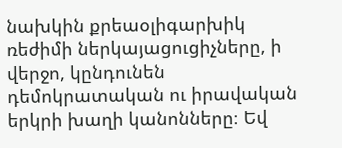նախկին քրեաօլիգարխիկ ռեժիմի ներկայացուցիչները, ի վերջո, կընդունեն դեմոկրատական ու իրավական երկրի խաղի կանոնները։ Եվ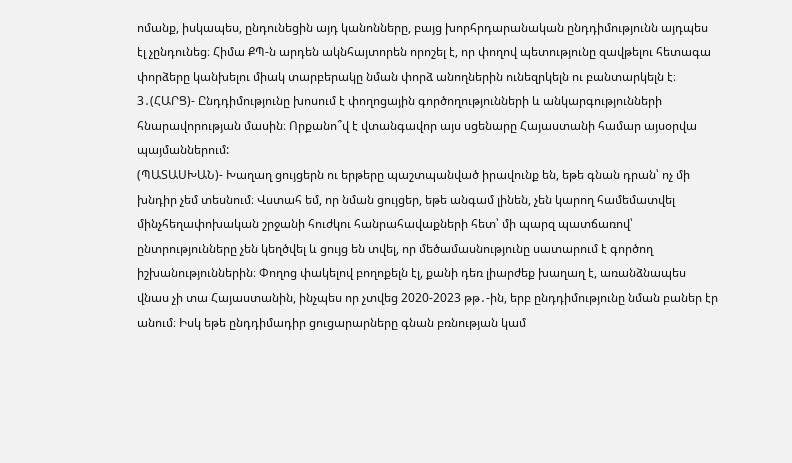ոմանք, իսկապես, ընդունեցին այդ կանոնները, բայց խորհրդարանական ընդդիմությունն այդպես էլ չընդունեց։ Հիմա ՔՊ-ն արդեն ակնհայտորեն որոշել է, որ փողով պետությունը զավթելու հետագա փորձերը կանխելու միակ տարբերակը նման փորձ անողներին ունեզրկելն ու բանտարկելն է։
3․(ՀԱՐՑ)- Ընդդիմությունը խոսում է փողոցային գործողությունների և անկարգությունների հնարավորության մասին։ Որքանո՞վ է վտանգավոր այս սցենարը Հայաստանի համար այսօրվա պայմաններում:
(ՊԱՏԱՍԽԱՆ)- Խաղաղ ցույցերն ու երթերը պաշտպանված իրավունք են, եթե գնան դրան՝ ոչ մի խնդիր չեմ տեսնում։ Վստահ եմ, որ նման ցույցեր, եթե անգամ լինեն, չեն կարող համեմատվել մինչհեղափոխական շրջանի հուժկու հանրահավաքների հետ՝ մի պարզ պատճառով՝ ընտրությունները չեն կեղծվել և ցույց են տվել, որ մեծամասնությունը սատարում է գործող իշխանություններին։ Փողոց փակելով բողոքելն էլ, քանի դեռ լիարժեք խաղաղ է, առանձնապես վնաս չի տա Հայաստանին, ինչպես որ չտվեց 2020-2023 թթ․-ին, երբ ընդդիմությունը նման բաներ էր անում։ Իսկ եթե ընդդիմադիր ցուցարարները գնան բռնության կամ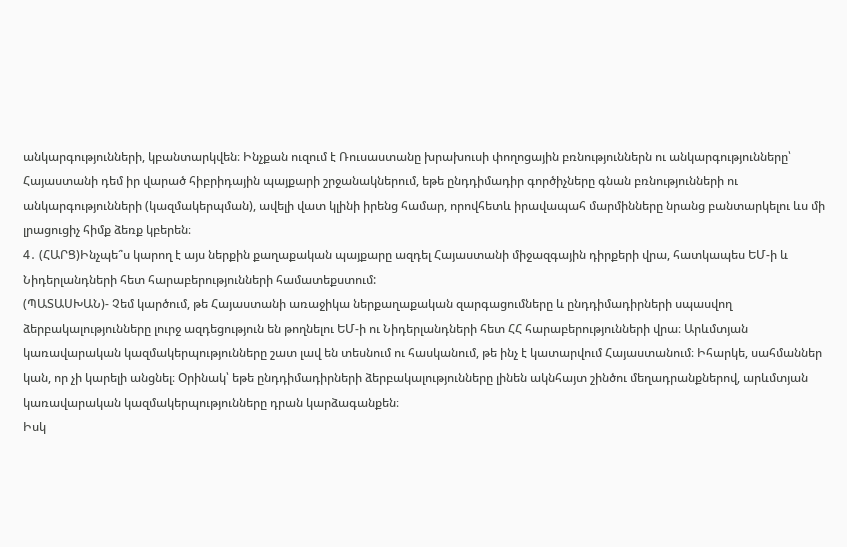անկարգությունների, կբանտարկվեն։ Ինչքան ուզում է Ռուսաստանը խրախուսի փողոցային բռնություններն ու անկարգությունները՝ Հայաստանի դեմ իր վարած հիբրիդային պայքարի շրջանակներում, եթե ընդդիմադիր գործիչները գնան բռնությունների ու անկարգությունների (կազմակերպման), ավելի վատ կլինի իրենց համար, որովհետև իրավապահ մարմինները նրանց բանտարկելու ևս մի լրացուցիչ հիմք ձեռք կբերեն։
4․ (ՀԱՐՑ)Ինչպե՞ս կարող է այս ներքին քաղաքական պայքարը ազդել Հայաստանի միջազգային դիրքերի վրա, հատկապես ԵՄ-ի և Նիդերլանդների հետ հարաբերությունների համատեքստում:
(ՊԱՏԱՍԽԱՆ)- Չեմ կարծում, թե Հայաստանի առաջիկա ներքաղաքական զարգացումները և ընդդիմադիրների սպասվող ձերբակալությունները լուրջ ազդեցություն են թողնելու ԵՄ-ի ու Նիդերլանդների հետ ՀՀ հարաբերությունների վրա։ Արևմտյան կառավարական կազմակերպությունները շատ լավ են տեսնում ու հասկանում, թե ինչ է կատարվում Հայաստանում։ Իհարկե, սահմաններ կան, որ չի կարելի անցնել։ Օրինակ՝ եթե ընդդիմադիրների ձերբակալությունները լինեն ակնհայտ շինծու մեղադրանքներով, արևմտյան կառավարական կազմակերպությունները դրան կարձագանքեն։
Իսկ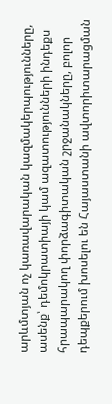արևմտյան ոչ կառավարական կազմակերպությունները, ասենք՝ դեմոկրատիայի կամ ազատությունների ինդեքս հրապարակող փորձագիտական շրջանակները, բոլոր դեպքերում խոսելու են Հայաստանի ավտորիտարացման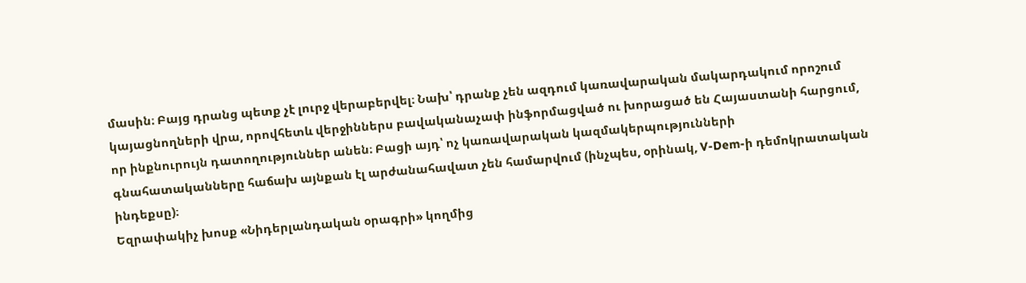մասին։ Բայց դրանց պետք չէ լուրջ վերաբերվել։ Նախ՝ դրանք չեն ազդում կառավարական մակարդակում որոշում կայացնողների վրա, որովհետև վերջիններս բավականաչափ ինֆորմացված ու խորացած են Հայաստանի հարցում, որ ինքնուրույն դատողություններ անեն։ Բացի այդ՝ ոչ կառավարական կազմակերպությունների գնահատականները հաճախ այնքան էլ արժանահավատ չեն համարվում (ինչպես, օրինակ, V-Dem-ի դեմոկրատական ինդեքսը)։
Եզրափակիչ խոսք «Նիդերլանդական օրագրի» կողմից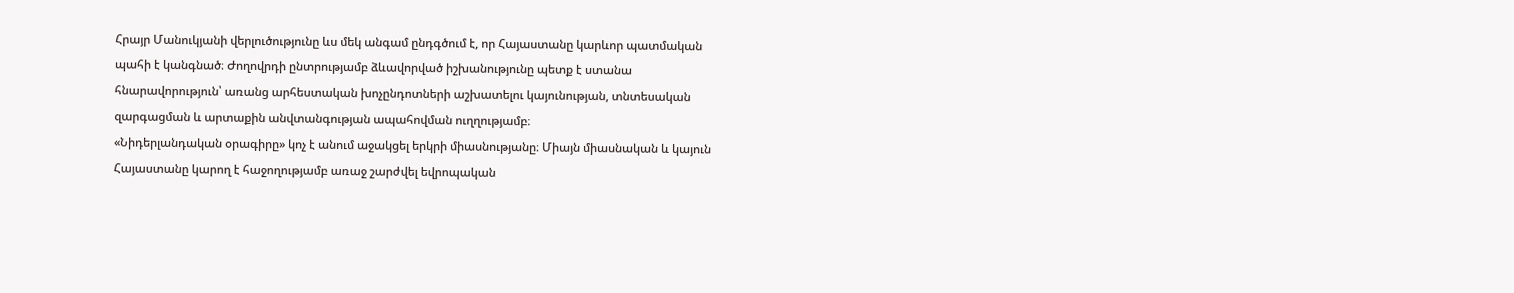Հրայր Մանուկյանի վերլուծությունը ևս մեկ անգամ ընդգծում է, որ Հայաստանը կարևոր պատմական պահի է կանգնած։ Ժողովրդի ընտրությամբ ձևավորված իշխանությունը պետք է ստանա հնարավորություն՝ առանց արհեստական խոչընդոտների աշխատելու կայունության, տնտեսական զարգացման և արտաքին անվտանգության ապահովման ուղղությամբ։
«Նիդերլանդական օրագիրը» կոչ է անում աջակցել երկրի միասնությանը։ Միայն միասնական և կայուն Հայաստանը կարող է հաջողությամբ առաջ շարժվել եվրոպական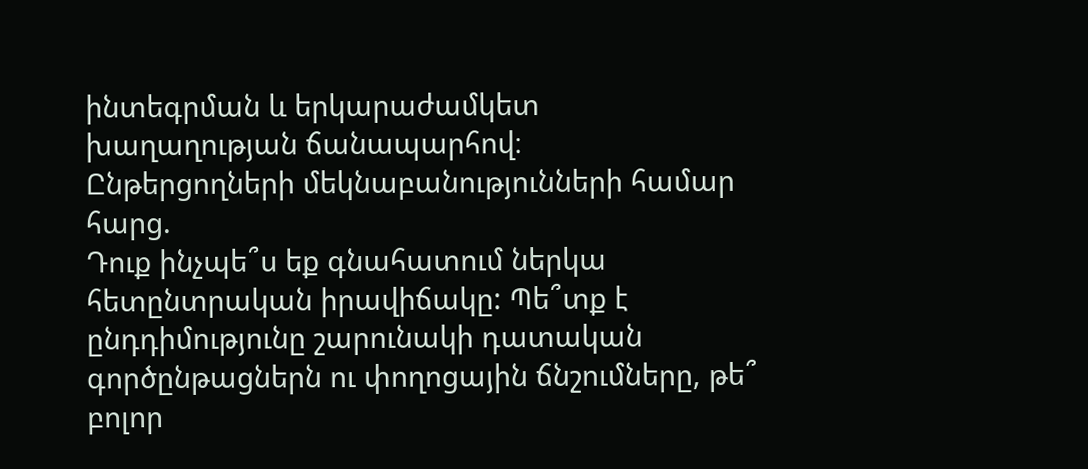ինտեգրման և երկարաժամկետ խաղաղության ճանապարհով։
Ընթերցողների մեկնաբանությունների համար հարց.
Դուք ինչպե՞ս եք գնահատում ներկա հետընտրական իրավիճակը: Պե՞տք է ընդդիմությունը շարունակի դատական գործընթացներն ու փողոցային ճնշումները, թե՞ բոլոր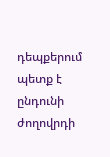դեպքերում պետք է ընդունի ժողովրդի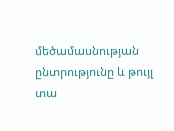մեծամասնության ընտրությունը և թույլ տա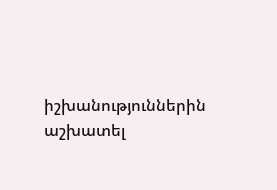իշխանություններին աշխատել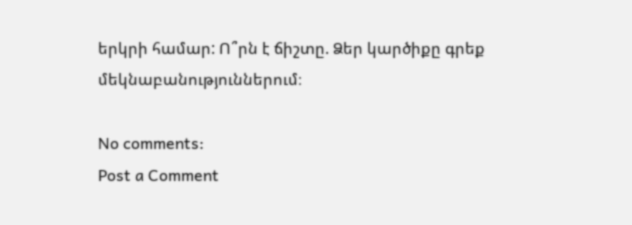երկրի համար: Ո՞րն է ճիշտը. Ձեր կարծիքը գրեք մեկնաբանություններում։

No comments:
Post a Comment